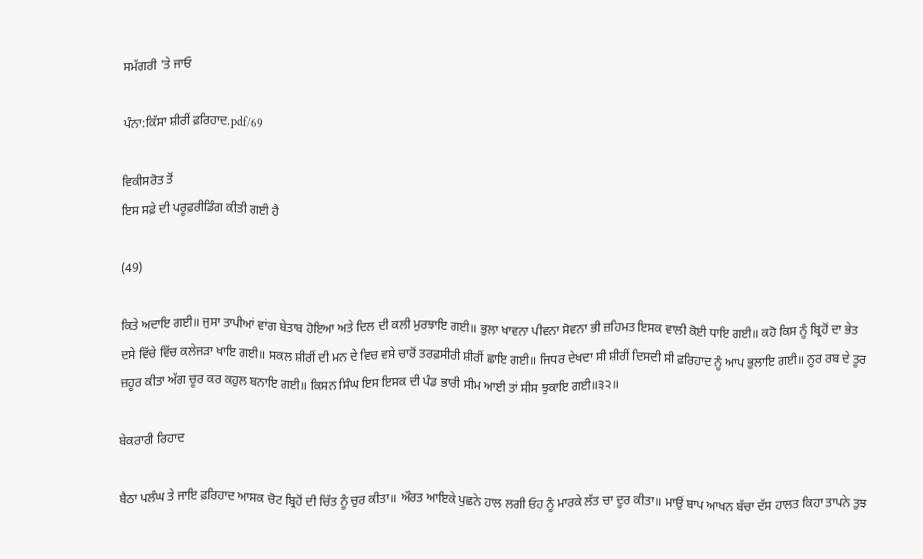ਸਮੱਗਰੀ 'ਤੇ ਜਾਓ

ਪੰਨਾ:ਕਿੱਸਾ ਸ਼ੀਰੀਂ ਫ਼ਰਿਹਾਦ.pdf/69

ਵਿਕੀਸਰੋਤ ਤੋਂ
ਇਸ ਸਫ਼ੇ ਦੀ ਪਰੂਫ਼ਰੀਡਿੰਗ ਕੀਤੀ ਗਈ ਹੈ

(49)

ਕਿਤੇ ਅਦਾਇ ਗਈ॥ ਜੁਸਾ ਤਾਪੀਆਂ ਵਾਂਗ ਬੇਤਾਬ ਹੋਇਆ ਅਤੇ ਦਿਲ ਦੀ ਕਲੀ ਮੁਰਝਾਇ ਗਈ॥ ਭੁਲਾ ਖਾਵਨਾ ਪੀਵਨਾ ਸੋਵਨਾ ਭੀ ਜ਼ਹਿਮਤ ਇਸਕ ਵਾਲੀ ਕੋਈ ਧਾਇ ਗਈ॥ ਕਹੋ ਕਿਸ ਨੂੰ ਬ੍ਰਿਹੋਂ ਦਾ ਭੇਤ ਦਸੇ ਵਿੱਚੇ ਵਿੱਚ ਕਲੇਜੜਾ ਖਾਇ ਗਈ॥ ਸਕਲ ਸ਼ੀਰੀਂ ਦੀ ਮਨ ਦੇ ਵਿਚ ਵਸੇ ਚਾਰੋਂ ਤਰਫ਼ਸੀਰੀ ਸ਼ੀਰੀਂ ਛਾਇ ਗਈ॥ ਜਿਧਰ ਦੇਖਦਾ ਸੀ ਸ਼ੀਰੀਂ ਦਿਸਦੀ ਸੀ ਫ਼ਰਿਹਾਦ ਨੂੰ ਆਪ ਭੁਲਾਇ ਗਈ॥ ਨੂਰ ਰਬ ਦੇ ਤੂਰ ਜ਼ਹੂਰ ਕੀਤਾ ਅੱਗ ਚੂਰ ਕਰ ਕਹੁਲ ਬਨਾਇ ਗਈ॥ ਕਿਸਨ ਸਿੰਘ ਇਸ ਇਸਕ ਦੀ ਪੰਡ ਭਾਰੀ ਸੀਮ ਆਈ ਤਾਂ ਸੀਸ ਝੁਕਾਇ ਗਈ॥੩੨॥

ਬੇਕਰਾਰੀ ਰਿਹਾਦ

ਬੈਠਾ ਪਲੰਘ ਤੇ ਜਾਇ ਫ਼ਰਿਹਾਦ ਆਸਕ ਚੋਟ ਬ੍ਰਿਹੋਂ ਦੀ ਚਿੱਤ ਨੂੰ ਚੁਰ ਕੀਤਾ॥ ਔਰਤ ਆਇਕੇ ਪੁਛਨੇ ਹਾਲ ਲਗੀ ਓਹ ਨੂੰ ਮਾਰਕੇ ਲੱਤ ਚਾ ਦੂਰ ਕੀਤਾ॥ ਮਾਉਂ ਬਾਪ ਆਖਨ ਬੱਚਾ ਦੱਸ ਹਾਲਤ ਕਿਹਾ ਤਾਪਨੇ ਤੁਝ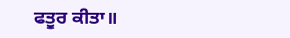ਫਤੂਰ ਕੀਤਾ॥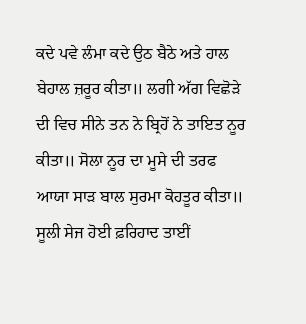ਕਦੇ ਪਵੇ ਲੰਮਾ ਕਦੇ ਉਠ ਬੈਠੇ ਅਤੇ ਹਾਲ ਬੇਹਾਲ ਜ਼ਰੂਰ ਕੀਤਾ॥ ਲਗੀ ਅੱਗ ਵਿਛੋੜੇ ਦੀ ਵਿਚ ਸੀਨੇ ਤਨ ਨੇ ਬ੍ਰਿਹੋਂ ਨੇ ਤਾਇਤ ਨੂਰ ਕੀਤਾ॥ ਸੋਲਾ ਨੂਰ ਦਾ ਮੂਸੇ ਦੀ ਤਰਫ ਆਯਾ ਸਾੜ ਬਾਲ ਸੁਰਮਾ ਕੋਹਤੂਰ ਕੀਤਾ॥ ਸੂਲੀ ਸੇਜ ਹੋਈ ਫ਼ਰਿਹਾਦ ਤਾਈਂ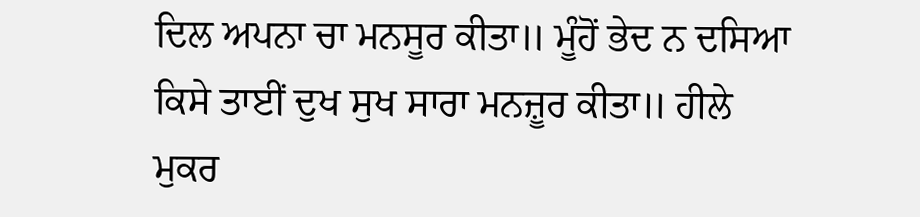ਦਿਲ ਅਪਨਾ ਚਾ ਮਨਸੂਰ ਕੀਤਾ॥ ਮੂੰਹੋਂ ਭੇਦ ਨ ਦਸਿਆ ਕਿਸੇ ਤਾਈਂ ਦੁਖ ਸੁਖ ਸਾਰਾ ਮਨਜ਼ੂਰ ਕੀਤਾ॥ ਹੀਲੇ ਮੁਕਰ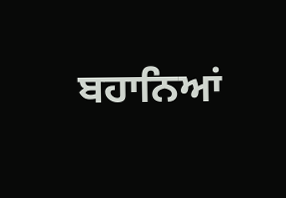ਬਹਾਨਿਆਂ